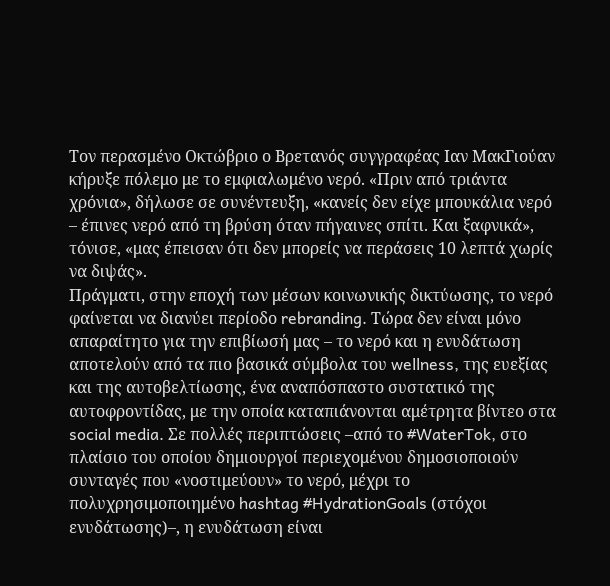Τον περασμένο Οκτώβριο ο Βρετανός συγγραφέας Ιαν ΜακΓιούαν κήρυξε πόλεμο με το εμφιαλωμένο νερό. «Πριν από τριάντα χρόνια», δήλωσε σε συνέντευξη, «κανείς δεν είχε μπουκάλια νερό – έπινες νερό από τη βρύση όταν πήγαινες σπίτι. Και ξαφνικά», τόνισε, «μας έπεισαν ότι δεν μπορείς να περάσεις 10 λεπτά χωρίς να διψάς».
Πράγματι, στην εποχή των μέσων κοινωνικής δικτύωσης, το νερό φαίνεται να διανύει περίοδο rebranding. Τώρα δεν είναι μόνο απαραίτητο για την επιβίωσή μας – το νερό και η ενυδάτωση αποτελούν από τα πιο βασικά σύμβολα του wellness, της ευεξίας και της αυτοβελτίωσης, ένα αναπόσπαστο συστατικό της αυτοφροντίδας, με την οποία καταπιάνονται αμέτρητα βίντεο στα social media. Σε πολλές περιπτώσεις –από το #WaterTok, στο πλαίσιο του οποίου δημιουργοί περιεχομένου δημοσιοποιούν συνταγές που «νοστιμεύουν» το νερό, μέχρι το πολυχρησιμοποιημένο hashtag #HydrationGoals (στόχοι ενυδάτωσης)–, η ενυδάτωση είναι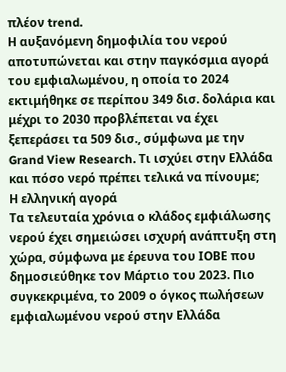πλέον trend.
Η αυξανόμενη δημοφιλία του νερού αποτυπώνεται και στην παγκόσμια αγορά του εμφιαλωμένου, η οποία το 2024 εκτιμήθηκε σε περίπου 349 δισ. δολάρια και μέχρι το 2030 προβλέπεται να έχει ξεπεράσει τα 509 δισ., σύμφωνα με την Grand View Research. Τι ισχύει στην Ελλάδα και πόσο νερό πρέπει τελικά να πίνουμε;
Η ελληνική αγορά
Τα τελευταία χρόνια ο κλάδος εμφιάλωσης νερού έχει σημειώσει ισχυρή ανάπτυξη στη χώρα, σύμφωνα με έρευνα του ΙΟΒΕ που δημοσιεύθηκε τον Μάρτιο του 2023. Πιο συγκεκριμένα, το 2009 ο όγκος πωλήσεων εμφιαλωμένου νερού στην Ελλάδα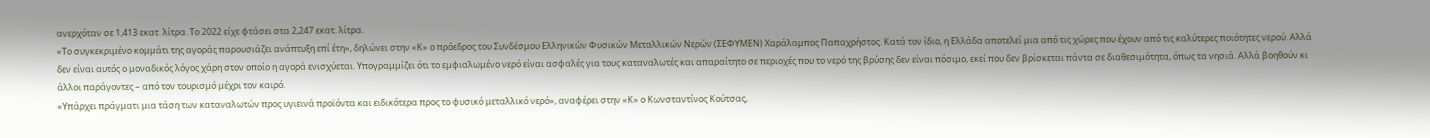ανερχόταν σε 1,413 εκατ. λίτρα. Το 2022 είχε φτάσει στα 2,247 εκατ. λίτρα.
«Το συγκεκριμένο κομμάτι της αγοράς παρουσιάζει ανάπτυξη επί έτη», δηλώνει στην «Κ» ο πρόεδρος του Συνδέσμου Ελληνικών Φυσικών Μεταλλικών Νερών (ΣΕΦΥΜΕΝ) Χαράλαμπος Παπαχρήστος. Κατά τον ίδιο, η Ελλάδα αποτελεί μια από τις χώρες που έχουν από τις καλύτερες ποιότητες νερού. Αλλά δεν είναι αυτός ο μοναδικός λόγος χάρη στον οποίο η αγορά ενισχύεται. Υπογραμμίζει ότι το εμφιαλωμένο νερό είναι ασφαλές για τους καταναλωτές και απαραίτητο σε περιοχές που το νερό της βρύσης δεν είναι πόσιμο, εκεί που δεν βρίσκεται πάντα σε διαθεσιμότητα, όπως τα νησιά. Αλλά βοηθούν κι άλλοι παράγοντες – από τον τουρισμό μέχρι τον καιρό.
«Υπάρχει πράγματι μια τάση των καταναλωτών προς υγιεινά προϊόντα και ειδικότερα προς το φυσικό μεταλλικό νερό», αναφέρει στην «Κ» ο Κωνσταντίνος Κούτσας,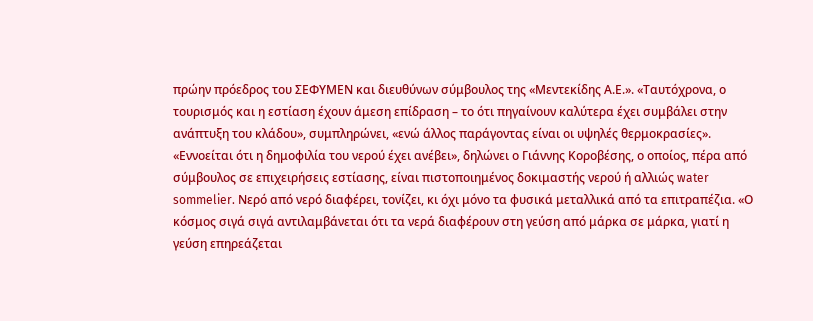πρώην πρόεδρος του ΣΕΦΥΜΕΝ και διευθύνων σύμβουλος της «Μεντεκίδης Α.Ε.». «Ταυτόχρονα, ο τουρισμός και η εστίαση έχουν άμεση επίδραση – το ότι πηγαίνουν καλύτερα έχει συμβάλει στην ανάπτυξη του κλάδου», συμπληρώνει, «ενώ άλλος παράγοντας είναι οι υψηλές θερμοκρασίες».
«Εννοείται ότι η δημοφιλία του νερού έχει ανέβει», δηλώνει ο Γιάννης Κοροβέσης, ο οποίος, πέρα από σύμβουλος σε επιχειρήσεις εστίασης, είναι πιστοποιημένος δοκιμαστής νερού ή αλλιώς water sommelier. Νερό από νερό διαφέρει, τονίζει, κι όχι μόνο τα φυσικά μεταλλικά από τα επιτραπέζια. «Ο κόσμος σιγά σιγά αντιλαμβάνεται ότι τα νερά διαφέρουν στη γεύση από μάρκα σε μάρκα, γιατί η γεύση επηρεάζεται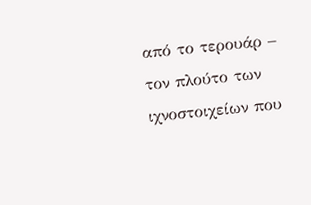από το τερουάρ – τον πλούτο των ιχνοστοιχείων που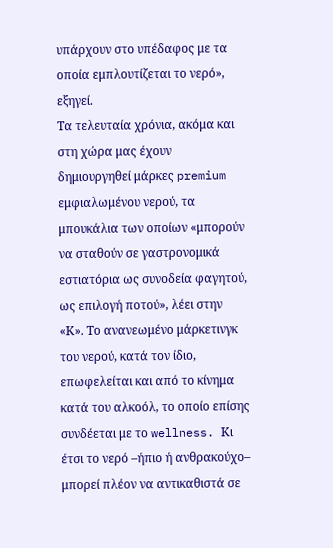υπάρχουν στο υπέδαφος με τα οποία εμπλουτίζεται το νερό», εξηγεί.
Τα τελευταία χρόνια, ακόμα και στη χώρα μας έχουν δημιουργηθεί μάρκες premium εμφιαλωμένου νερού, τα μπουκάλια των οποίων «μπορούν να σταθούν σε γαστρονομικά εστιατόρια ως συνοδεία φαγητού, ως επιλογή ποτού», λέει στην «Κ». Το ανανεωμένο μάρκετινγκ του νερού, κατά τον ίδιο, επωφελείται και από το κίνημα κατά του αλκοόλ, το οποίο επίσης συνδέεται με το wellness. Κι έτσι το νερό –ήπιο ή ανθρακούχο– μπορεί πλέον να αντικαθιστά σε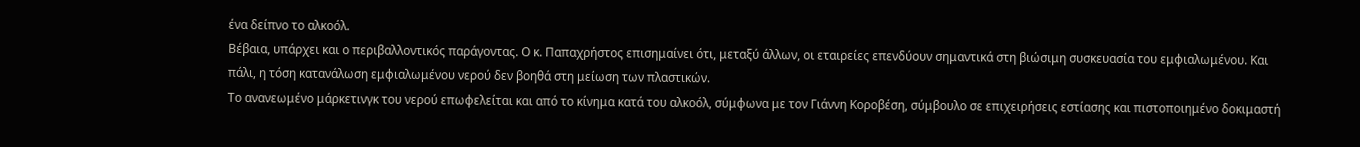ένα δείπνο το αλκοόλ.
Βέβαια, υπάρχει και ο περιβαλλοντικός παράγοντας. Ο κ. Παπαχρήστος επισημαίνει ότι, μεταξύ άλλων, οι εταιρείες επενδύουν σημαντικά στη βιώσιμη συσκευασία του εμφιαλωμένου. Και πάλι, η τόση κατανάλωση εμφιαλωμένου νερού δεν βοηθά στη μείωση των πλαστικών.
Το ανανεωμένο μάρκετινγκ του νερού επωφελείται και από το κίνημα κατά του αλκοόλ, σύμφωνα με τον Γιάννη Κοροβέση, σύμβουλο σε επιχειρήσεις εστίασης και πιστοποιημένο δοκιμαστή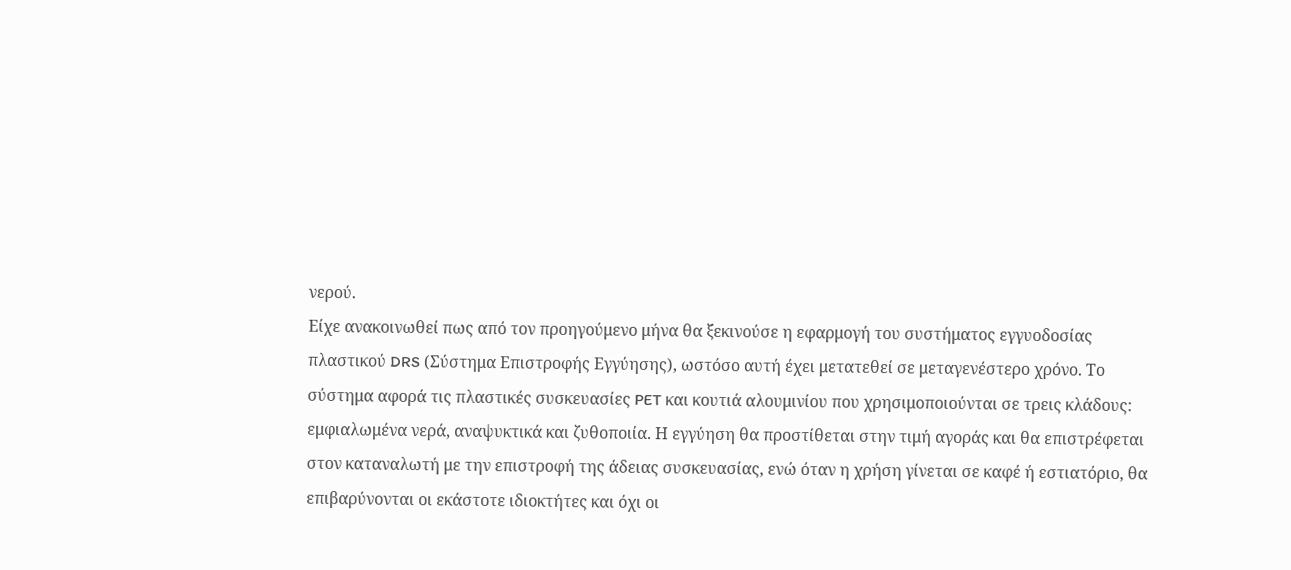νερού.
Είχε ανακοινωθεί πως από τον προηγούμενο μήνα θα ξεκινούσε η εφαρμογή του συστήματος εγγυοδοσίας πλαστικού DRS (Σύστημα Επιστροφής Εγγύησης), ωστόσο αυτή έχει μετατεθεί σε μεταγενέστερο χρόνο. Το σύστημα αφορά τις πλαστικές συσκευασίες PET και κουτιά αλουμινίου που χρησιμοποιούνται σε τρεις κλάδους: εμφιαλωμένα νερά, αναψυκτικά και ζυθοποιία. Η εγγύηση θα προστίθεται στην τιμή αγοράς και θα επιστρέφεται στον καταναλωτή με την επιστροφή της άδειας συσκευασίας, ενώ όταν η χρήση γίνεται σε καφέ ή εστιατόριο, θα επιβαρύνονται οι εκάστοτε ιδιοκτήτες και όχι οι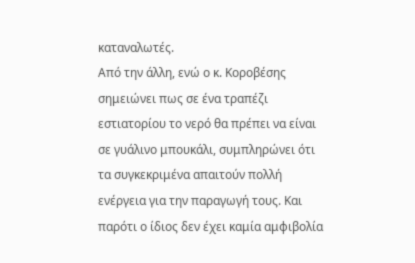καταναλωτές.
Από την άλλη, ενώ ο κ. Κοροβέσης σημειώνει πως σε ένα τραπέζι εστιατορίου το νερό θα πρέπει να είναι σε γυάλινο μπουκάλι, συμπληρώνει ότι τα συγκεκριμένα απαιτούν πολλή ενέργεια για την παραγωγή τους. Και παρότι ο ίδιος δεν έχει καμία αμφιβολία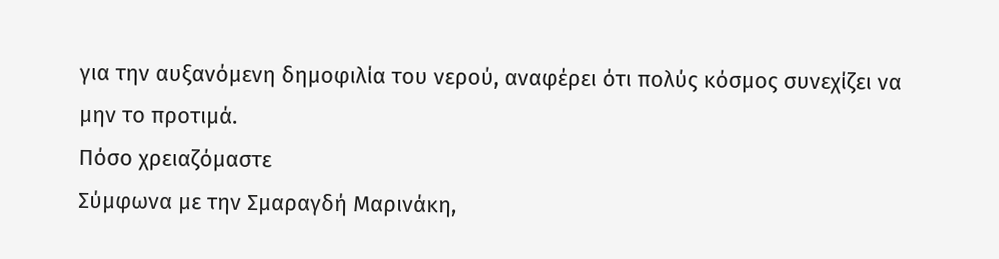για την αυξανόμενη δημοφιλία του νερού, αναφέρει ότι πολύς κόσμος συνεχίζει να μην το προτιμά.
Πόσο χρειαζόμαστε
Σύμφωνα με την Σμαραγδή Μαρινάκη,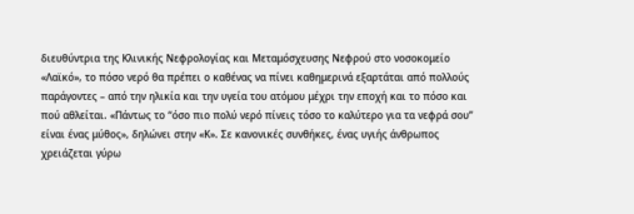διευθύντρια της Κλινικής Νεφρολογίας και Μεταμόσχευσης Νεφρού στο νοσοκομείο «Λαϊκό», το πόσο νερό θα πρέπει ο καθένας να πίνει καθημερινά εξαρτάται από πολλούς παράγοντες – από την ηλικία και την υγεία του ατόμου μέχρι την εποχή και το πόσο και πού αθλείται. «Πάντως το “όσο πιο πολύ νερό πίνεις τόσο το καλύτερο για τα νεφρά σου” είναι ένας μύθος», δηλώνει στην «Κ». Σε κανονικές συνθήκες, ένας υγιής άνθρωπος χρειάζεται γύρω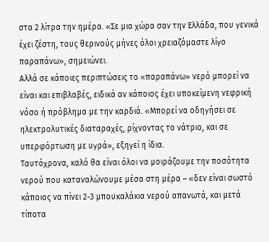στα 2 λίτρα την ημέρα. «Σε μια χώρα σαν την Ελλάδα, που γενικά έχει ζέστη, τους θερινούς μήνες όλοι χρειαζόμαστε λίγο παραπάνω», σημειώνει.
Αλλά σε κάποιες περιπτώσεις το «παραπάνω» νερό μπορεί να είναι και επιβλαβές, ειδικά αν κάποιος έχει υποκείμενη νεφρική νόσο ή πρόβλημα με την καρδιά. «Μπορεί να οδηγήσει σε ηλεκτρολυτικές διαταραχές, ρίχνοντας το νάτριο, και σε υπερφόρτωση με υγρά», εξηγεί η ίδια.
Ταυτόχρονα, καλό θα είναι όλοι να μοιράζουμε την ποσότητα νερού που καταναλώνουμε μέσα στη μέρα – «δεν είναι σωστό κάποιος να πίνει 2-3 μπουκαλάκια νερού απανωτά, και μετά τίποτα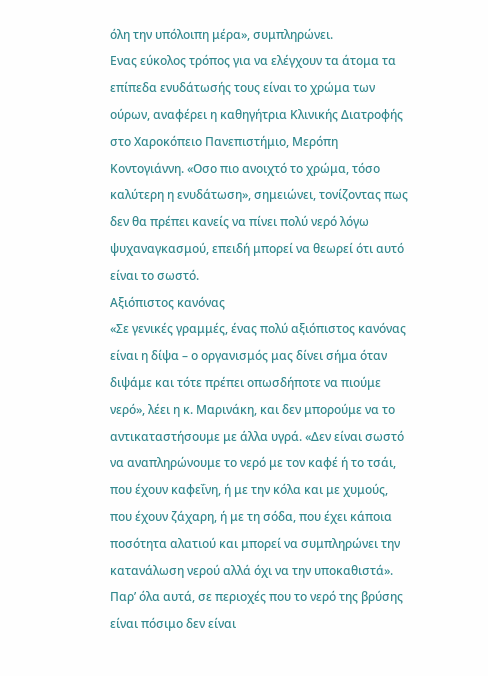όλη την υπόλοιπη μέρα», συμπληρώνει.
Ενας εύκολος τρόπος για να ελέγχουν τα άτομα τα επίπεδα ενυδάτωσής τους είναι το χρώμα των ούρων, αναφέρει η καθηγήτρια Κλινικής Διατροφής στο Χαροκόπειο Πανεπιστήμιο, Μερόπη Κοντογιάννη. «Οσο πιο ανοιχτό το χρώμα, τόσο καλύτερη η ενυδάτωση», σημειώνει, τονίζοντας πως δεν θα πρέπει κανείς να πίνει πολύ νερό λόγω ψυχαναγκασμού, επειδή μπορεί να θεωρεί ότι αυτό είναι το σωστό.
Αξιόπιστος κανόνας
«Σε γενικές γραμμές, ένας πολύ αξιόπιστος κανόνας είναι η δίψα – ο οργανισμός μας δίνει σήμα όταν διψάμε και τότε πρέπει οπωσδήποτε να πιούμε νερό», λέει η κ. Μαρινάκη, και δεν μπορούμε να το αντικαταστήσουμε με άλλα υγρά. «Δεν είναι σωστό να αναπληρώνουμε το νερό με τον καφέ ή το τσάι, που έχουν καφεΐνη, ή με την κόλα και με χυμούς, που έχουν ζάχαρη, ή με τη σόδα, που έχει κάποια ποσότητα αλατιού και μπορεί να συμπληρώνει την κατανάλωση νερού αλλά όχι να την υποκαθιστά».
Παρ’ όλα αυτά, σε περιοχές που το νερό της βρύσης είναι πόσιμο δεν είναι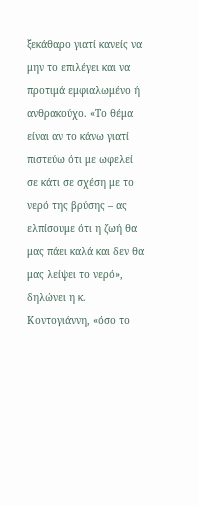ξεκάθαρο γιατί κανείς να μην το επιλέγει και να προτιμά εμφιαλωμένο ή ανθρακούχο. «Το θέμα είναι αν το κάνω γιατί πιστεύω ότι με ωφελεί σε κάτι σε σχέση με το νερό της βρύσης – ας ελπίσουμε ότι η ζωή θα μας πάει καλά και δεν θα μας λείψει το νερό», δηλώνει η κ. Κοντογιάννη, «όσο το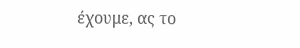έχουμε, ας το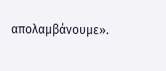απολαμβάνουμε».